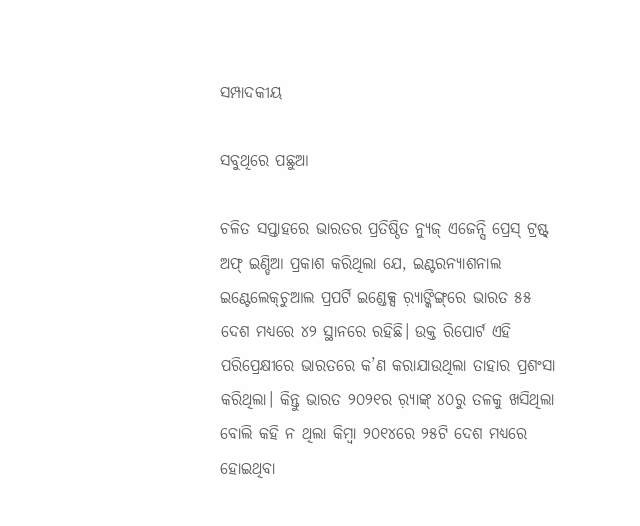ସମ୍ପାଦକୀୟ

ସବୁଥିରେ ପଛୁଆ

ଚଳିତ ସପ୍ତାହରେ ଭାରତର ପ୍ରତିଷ୍ଠିତ ନ୍ୟୁଜ୍‌ ଏଜେନ୍ସି ପ୍ରେସ୍‌ ଟ୍ରଷ୍ଟ୍‌ ଅଫ୍‌ ଇଣ୍ଡିଆ ପ୍ରକାଶ କରିଥିଲା ଯେ, ଇଣ୍ଟରନ୍ୟାଶନାଲ ଇଣ୍ଟେଲେକ୍‌ଚୁଆଲ ପ୍ରପର୍ଟି ଇଣ୍ଡେକ୍ସ ର଼୍ୟାଙ୍କିଙ୍ଗ୍‌ରେ ଭାରତ ୫୫ ଦେଶ ମଧ୍ୟରେ ୪୨ ସ୍ଥାନରେ ରହିଛି। ଉକ୍ତ ରିପୋର୍ଟ ଏହି ପରିପ୍ରେକ୍ଷୀରେ ଭାରତରେ କ’ଣ କରାଯାଉଥିଲା ତାହାର ପ୍ରଶଂସା କରିଥିଲା। କିନ୍ତୁ ଭାରତ ୨୦୨୧ର ର଼୍ୟାଙ୍କ୍‌ ୪୦ରୁ ତଳକୁ ଖସିଥିଲା ବୋଲି କହି ନ ଥିଲା କିମ୍ବା ୨୦୧୪ରେ ୨୫ଟି ଦେଶ ମଧ୍ୟରେ ହୋଇଥିବା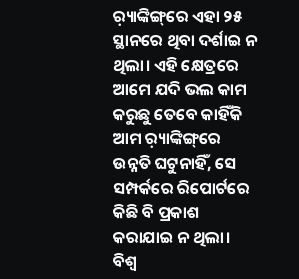ର଼୍ୟାଙ୍କିଙ୍ଗ୍‌ରେ ଏହା ୨୫ ସ୍ଥାନରେ ଥିବା ଦର୍ଶାଇ ନ ଥିଲା। ଏହି କ୍ଷେତ୍ରରେ ଆମେ ଯଦି ଭଲ କାମ କରୁଛୁ ତେବେ କାହିଁକି ଆମ ର଼୍ୟାଙ୍କିଙ୍ଗ୍‌ରେ ଉନ୍ନତି ଘଟୁନାହିଁ, ସେ ସମ୍ପର୍କରେ ରିପୋର୍ଟରେ କିଛି ବି ପ୍ରକାଶ କରାଯାଇ ନ ଥିଲା। ବିଶ୍ୱ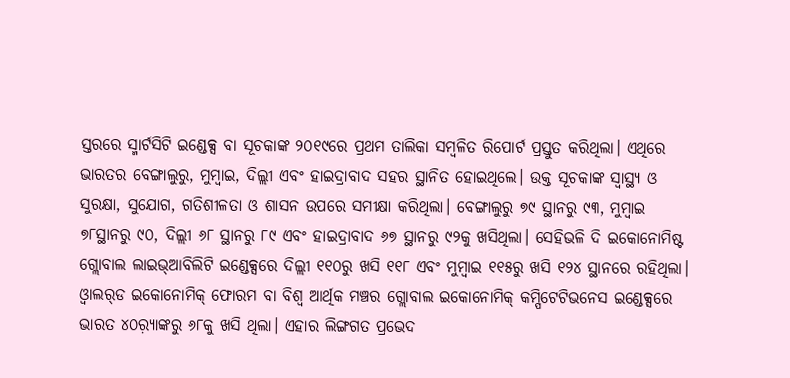ସ୍ତରରେ ସ୍ମାର୍ଟସିଟି ଇଣ୍ଡେକ୍ସ ବା ସୂଚକାଙ୍କ ୨୦୧୯ରେ ପ୍ରଥମ ତାଲିକା ସମ୍ବଳିତ ରିପୋର୍ଟ ପ୍ରସ୍ତୁତ କରିଥିଲା। ଏଥିରେ ଭାରତର ବେଙ୍ଗାଲୁରୁ, ମୁମ୍ବାଇ, ଦିଲ୍ଲୀ ଏବଂ ହାଇଦ୍ରାବାଦ ସହର ସ୍ଥାନିତ ହୋଇଥିଲେ। ଉକ୍ତ ସୂଚକାଙ୍କ ସ୍ବାସ୍ଥ୍ୟ ଓ ସୁରକ୍ଷା, ସୁଯୋଗ, ଗତିଶୀଳତା ଓ ଶାସନ ଉପରେ ସମୀକ୍ଷା କରିଥିଲା। ବେଙ୍ଗାଲୁରୁ ୭୯ ସ୍ଥାନରୁ ୯୩, ମୁମ୍ବାଇ ୭୮ସ୍ଥାନରୁ ୯୦, ଦିଲ୍ଲୀ ୬୮ ସ୍ଥାନରୁ ୮୯ ଏବଂ ହାଇଦ୍ରାବାଦ ୬୭ ସ୍ଥାନରୁ ୯୨କୁ ଖସିଥିଲା। ସେହିଭଳି ଦି ଇକୋନୋମିଷ୍ଟ ଗ୍ଲୋବାଲ ଲାଇଭ୍‌ଆବିଲିଟି ଇଣ୍ଡେକ୍ସରେ ଦିଲ୍ଲୀ ୧୧୦ରୁ ଖସି ୧୧୮ ଏବଂ ମୁମ୍ବାଇ ୧୧୫ରୁ ଖସି ୧୨୪ ସ୍ଥାନରେ ରହିଥିଲା। ଓ୍ବାଲର୍‌ଡ ଇକୋନୋମିକ୍‌ ଫୋରମ ବା ବିଶ୍ୱ ଆର୍ଥିକ ମଞ୍ଚର ଗ୍ଲୋବାଲ ଇକୋନୋମିକ୍‌ କମ୍ପିଟେଟିଭନେସ ଇଣ୍ଡେକ୍ସରେ ଭାରତ ୪୦ର଼୍ୟାଙ୍କରୁ ୬୮କୁ ଖସି ଥିଲା। ଏହାର ଲିଙ୍ଗଗତ ପ୍ରଭେଦ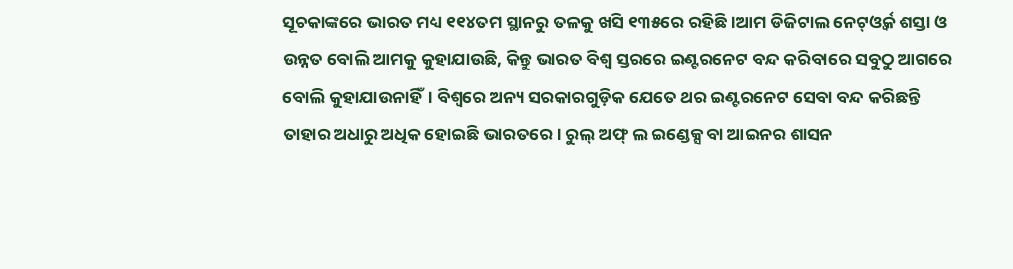ସୂଚକାଙ୍କରେ ଭାରତ ମଧ୍ୟ ୧୧୪ତମ ସ୍ଥାନରୁ ତଳକୁ ଖସି ୧୩୫ରେ ରହିଛି।ଆମ ଡିଜିଟାଲ ନେଟ୍‌ଓ୍ବର୍କ ଶସ୍ତା ଓ ଉନ୍ନତ ବୋଲି ଆମକୁ କୁହାଯାଉଛି, କିନ୍ତୁ ଭାରତ ବିଶ୍ୱ ସ୍ତରରେ ଇଣ୍ଟରନେଟ ବନ୍ଦ କରିବାରେ ସବୁଠୁ ଆଗରେ ବୋଲି କୁହାଯାଉନାହିଁ। ବିଶ୍ୱରେ ଅନ୍ୟ ସରକାରଗୁଡ଼ିକ ଯେତେ ଥର ଇଣ୍ଟରନେଟ ସେବା ବନ୍ଦ କରିଛନ୍ତି ତାହାର ଅଧାରୁ ଅଧିକ ହୋଇଛି ଭାରତରେ। ରୁଲ୍‌ ଅଫ୍‌ ଲ ଇଣ୍ଡେକ୍ସ ବା ଆଇନର ଶାସନ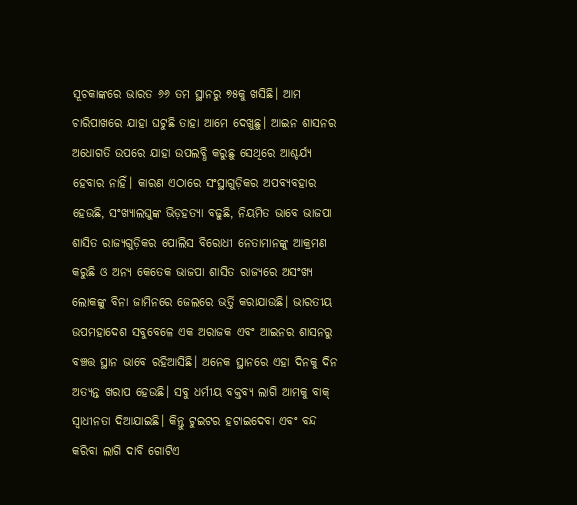ସୂଚକାଙ୍କରେ ଭାରତ ୬୬ ତମ ସ୍ଥାନରୁ ୭୫କୁ ଖସିଛି। ଆମ ଚାରିପାଖରେ ଯାହା ଘଟୁଛି ତାହା ଆମେ ଦେଖୁଛୁ। ଆଇନ ଶାସନର ଅଧୋଗତି ଉପରେ ଯାହା ଉପଲବ୍ଧି କରୁଛୁ ସେଥିରେ ଆଶ୍ଚର୍ଯ୍ୟ ହେବାର ନାହିଁ। କାରଣ ଏଠାରେ ସଂସ୍ଥାଗୁଡ଼ିକର ଅପବ୍ୟବହାର ହେଉଛି, ସଂଖ୍ୟାଲଘୁଙ୍କ ଭିଡ଼ହତ୍ୟା ବଢୁଛି, ନିୟମିତ ଭାବେ ଭାଜପା ଶାସିତ ରାଜ୍ୟଗୁଡ଼ିକର ପୋଲିସ ବିରୋଧୀ ନେତାମାନଙ୍କୁ ଆକ୍ରମଣ କରୁଛି ଓ ଅନ୍ୟ କେତେକ ଭାଜପା ଶାସିତ ରାଜ୍ୟରେ ଅସଂଖ୍ୟ ଲୋକଙ୍କୁ ବିନା ଜାମିନରେ ଜେଲରେ ଭର୍ତ୍ତି କରାଯାଉଛି। ଭାରତୀୟ ଉପମହାଦେଶ ସବୁବେଳେ ଏକ ଅରାଜକ ଏବଂ ଆଇନର ଶାସନରୁ ବଞ୍ଚତ୍ତ ସ୍ଥାନ ଭାବେ ରହିଆସିଛି। ଅନେକ ସ୍ଥାନରେ ଏହା ଦିନକୁ ଦିନ ଅତ୍ୟନ୍ତ ଖରାପ ହେଉଛି। ସବୁ ଧର୍ମୀୟ ବକ୍ତବ୍ୟ ଲାଗି ଆମକୁ ବାକ୍‌ ସ୍ବାଧୀନତା ଦିଆଯାଇଛି। କିନ୍ତୁ ଟୁଇଟର ହଟାଇଦେବା ଏବଂ ବନ୍ଦ କରିବା ଲାଗି ଦାବି ଗୋଟିଏ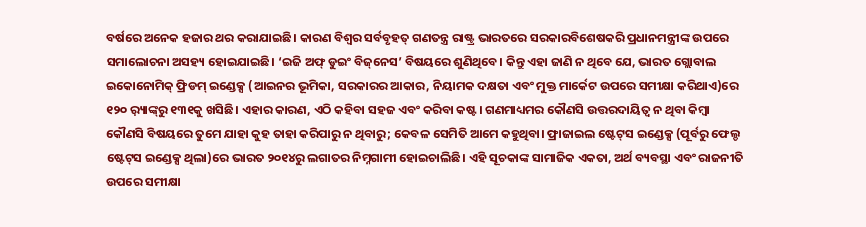ବର୍ଷରେ ଅନେକ ହଜାର ଥର କରାଯାଇଛି। କାରଣ ବିଶ୍ୱର ସର୍ବବୃହତ୍‌ ଗଣତନ୍ତ୍ର ରାଷ୍ଟ୍ର ଭାରତରେ ସରକାରବିଶେଷକରି ପ୍ରଧାନମନ୍ତ୍ରୀଙ୍କ ଉପରେ ସମାଲୋଚନା ଅସହ୍ୟ ହୋଇଯାଇଛି। ‘ଇଜି ଅଫ୍‌ ଡୁଇଂ ବିଜ୍‌ନେସ’ ବିଷୟରେ ଶୁଣିଥିବେ। କିନ୍ତୁ ଏହା ଜାଣି ନ ଥିବେ ଯେ, ଭାରତ ଗ୍ଲୋବାଲ ଇକୋନୋମିକ୍‌ ଫ୍ରିଡମ୍‌ ଇଣ୍ଡେକ୍ସ (ଆଇନର ଭୂମିକା, ସରକାରର ଆକାର, ନିୟାମକ ଦକ୍ଷତା ଏବଂ ମୁକ୍ତ ମାର୍କେଟ ଉପରେ ସମୀକ୍ଷା କରିଥାଏ)ରେ ୧୨୦ ର଼୍ୟାଙ୍କ୍‌ରୁ ୧୩୧କୁ ଖସିଛି। ଏହାର କାରଣ, ଏଠି କହିବା ସହଜ ଏବଂ କରିବା କଷ୍ଟ। ଗଣମାଧ୍ୟମର କୌଣସି ଉତ୍ତରଦାୟିତ୍ୱ ନ ଥିବା କିମ୍ବା କୌଣସି ବିଷୟରେ ତୁମେ ଯାହା କୁହ ତାହା କରିପାରୁ ନ ଥିବାରୁ; କେବଳ ସେମିତି ଆମେ କହୁଥିବା। ଫ୍ରାଜାଇଲ ଷ୍ଟେଟ୍‌ସ ଇଣ୍ଡେକ୍ସ (ପୂର୍ବରୁ ଫେଲ୍ଡ ଷ୍ଟେଟ୍‌ସ ଇଣ୍ଡେକ୍ସ ଥିଲା)ରେ ଭାରତ ୨୦୧୪ରୁ ଲଗାତର ନିମ୍ନଗାମୀ ହୋଇଚାଲିଛି। ଏହି ସୂଚକାଙ୍କ ସାମାଜିକ ଏକତା, ଅର୍ଥ ବ୍ୟବସ୍ଥା ଏବଂ ରାଜନୀତି ଉପରେ ସମୀକ୍ଷା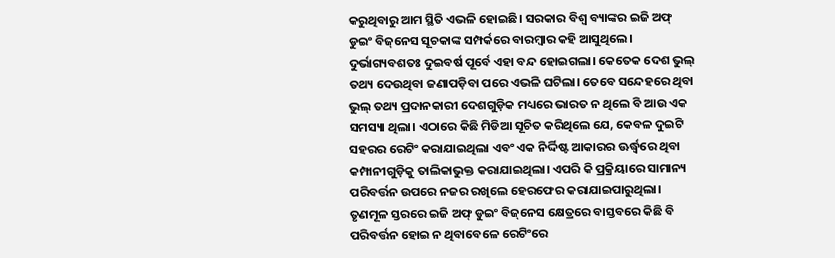କରୁଥିବାରୁ ଆମ ସ୍ଥିତି ଏଭଳି ହୋଇଛି। ସରକାର ବିଶ୍ୱ ବ୍ୟାଙ୍କର ଇଜି ଅଫ୍‌ ଡୁଇଂ ବିଜ୍‌ନେସ ସୂଚକାଙ୍କ ସମ୍ପର୍କରେ ବାରମ୍ବାର କହି ଆସୁଥିଲେ। ଦୁର୍ଭାଗ୍ୟବଶତଃ ଦୁଇବର୍ଷ ପୂର୍ବେ ଏହା ବନ୍ଦ ହୋଇଗଲା। କେତେକ ଦେଶ ଭୁଲ୍‌ ତଥ୍ୟ ଦେଉଥିବା ଜଣାପଡ଼ିବା ପରେ ଏଭଳି ଘଟିଲା। ତେବେ ସନ୍ଦେହରେ ଥିବା ଭୁଲ୍‌ ତଥ୍ୟ ପ୍ରଦାନକାରୀ ଦେଶଗୁଡ଼ିକ ମଧ୍ୟରେ ଭାରତ ନ ଥିଲେ ବି ଆଉ ଏକ ସମସ୍ୟା ଥିଲା। ଏଠାରେ କିଛି ମିଡିଆ ସୂଚିତ କରିଥିଲେ ଯେ, କେବଳ ଦୁଇଟି ସହରର ରେଟିଂ କରାଯାଇଥିଲା ଏବଂ ଏକ ନିର୍ଦ୍ଦିଷ୍ଟ ଆକାରର ଊର୍ଦ୍ଧ୍ୱରେ ଥିବା କମ୍ପାନୀଗୁଡ଼ିକୁ ତାଲିକାଭୁକ୍ତ କରାଯାଇଥିଲା। ଏପରି କି ପ୍ରକ୍ରିୟାରେ ସାମାନ୍ୟ ପରିବର୍ତ୍ତନ ଉପରେ ନଜର ରଖିଲେ ହେରଫେର କରାଯାଇପାରୁଥିଲା। ତୃଣମୂଳ ସ୍ତରରେ ଇଜି ଅଫ୍‌ ଡୁଇଂ ବିଜ୍‌ନେସ କ୍ଷେତ୍ରରେ ବାସ୍ତବରେ କିଛି ବି ପରିବର୍ତ୍ତନ ହୋଇ ନ ଥିବାବେଳେ ରେଟିଂରେ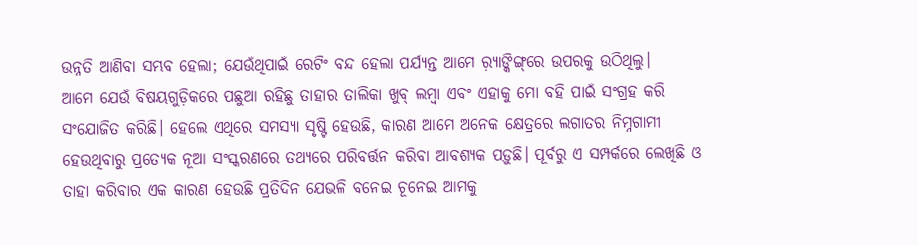ଉନ୍ନତି ଆଣିବା ସମ୍ଭବ ହେଲା; ଯେଉଁଥିପାଇଁ ରେଟିଂ ବନ୍ଦ ହେଲା ପର୍ଯ୍ୟନ୍ତ ଆମେ ର଼୍ୟାଙ୍କିଙ୍ଗ୍‌ରେ ଉପରକୁ ଉଠିଥିଲୁ।
ଆମେ ଯେଉଁ ବିଷୟଗୁଡ଼ିକରେ ପଛୁଆ ରହିଛୁ ତାହାର ତାଲିକା ଖୁବ୍‌ ଲମ୍ବା ଏବଂ ଏହାକୁ ମୋ ବହି ପାଇଁ ସଂଗ୍ରହ କରି ସଂଯୋଜିତ କରିଛି। ହେଲେ ଏଥିରେ ସମସ୍ୟା ସୃଷ୍ଟି ହେଉଛି, କାରଣ ଆମେ ଅନେକ କ୍ଷେତ୍ରରେ ଲଗାତର ନିମ୍ନଗାମୀ ହେଉଥିବାରୁ ପ୍ରତ୍ୟେକ ନୂଆ ସଂସ୍କରଣରେ ତଥ୍ୟରେ ପରିବର୍ତ୍ତନ କରିବା ଆବଶ୍ୟକ ପଡ଼ୁଛି। ପୂର୍ବରୁ ଏ ସମ୍ପର୍କରେ ଲେଖିଛି ଓ ତାହା କରିବାର ଏକ କାରଣ ହେଉଛି ପ୍ରତିଦିନ ଯେଭଳି ବନେଇ ଚୂନେଇ ଆମକୁ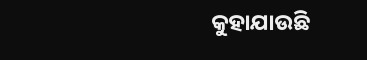କୁହାଯାଉଛି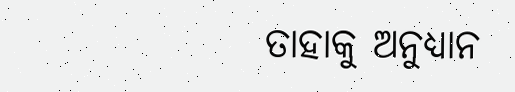ତାହାକୁ ଅନୁଧ୍ୟାନ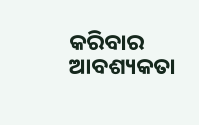କରିବାର ଆବଶ୍ୟକତା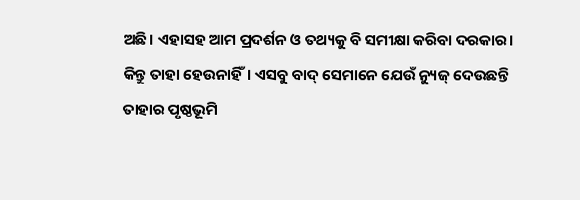ଅଛି। ଏହାସହ ଆମ ପ୍ରଦର୍ଶନ ଓ ତଥ୍ୟକୁ ବି ସମୀକ୍ଷା କରିବା ଦରକାର। କିନ୍ତୁ ତାହା ହେଉନାହିଁ। ଏସବୁ ବାଦ୍‌ ସେମାନେ ଯେଉଁ ନ୍ୟୁଜ୍‌ ଦେଉଛନ୍ତି ତାହାର ପୃଷ୍ଠଭୂମି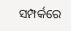ସମ୍ପର୍କରେ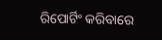ରିପୋର୍ଟିଂ କରିବାରେ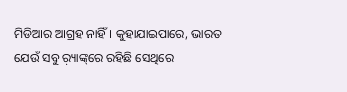ମିଡିଆର ଆଗ୍ରହ ନାହିଁ। କୁହାଯାଇପାରେ, ଭାରତ ଯେଉଁ ସବୁ ର଼୍ୟାଙ୍କ୍‌ରେ ରହିଛି ସେଥିରେ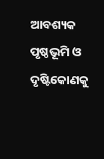ଆବଶ୍ୟକ ପୃଷ୍ଠଭୂମି ଓ ଦୃଷ୍ଟିକୋଣକୁ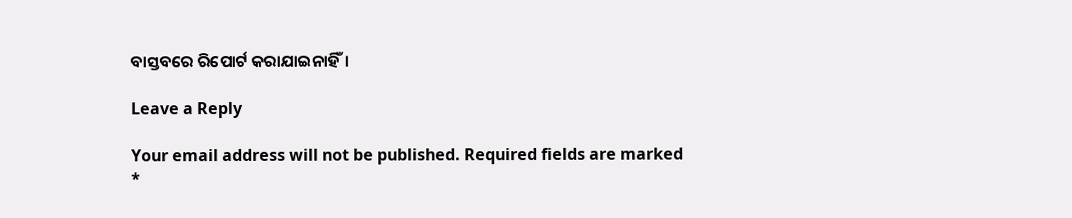ବାସ୍ତବରେ ରିପୋର୍ଟ କରାଯାଇନାହିଁ।

Leave a Reply

Your email address will not be published. Required fields are marked *